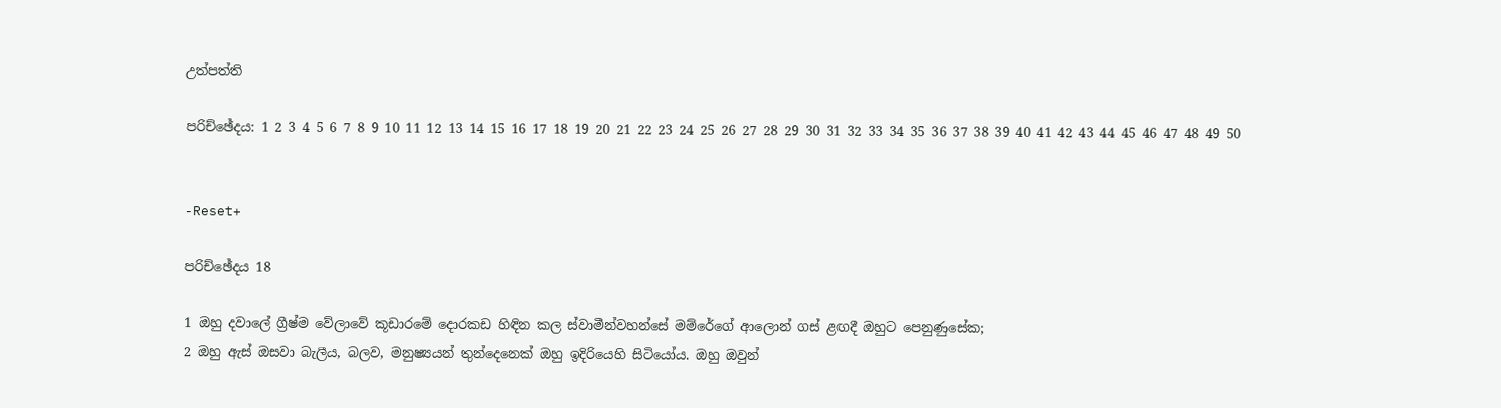උත්පත්ති

පරිච්ඡේදය: 1 2 3 4 5 6 7 8 9 10 11 12 13 14 15 16 17 18 19 20 21 22 23 24 25 26 27 28 29 30 31 32 33 34 35 36 37 38 39 40 41 42 43 44 45 46 47 48 49 50


-Reset+

පරිච්ඡේදය 18

1 ඔහු දවාලේ ග්‍රීෂ්ම වේලාවේ කූඩාරමේ දොරකඩ හිඳින කල ස්වාමීන්වහන්සේ මම්රේගේ ආලොන් ගස් ළඟදී ඔහුට පෙනුණුසේක;
2 ඔහු ඇස් ඔසවා බැලීය, බලව, මනුෂ්‍යයන් තුන්දෙනෙක් ඔහු ඉදිරියෙහි සිටියෝය. ඔහු ඔවුන්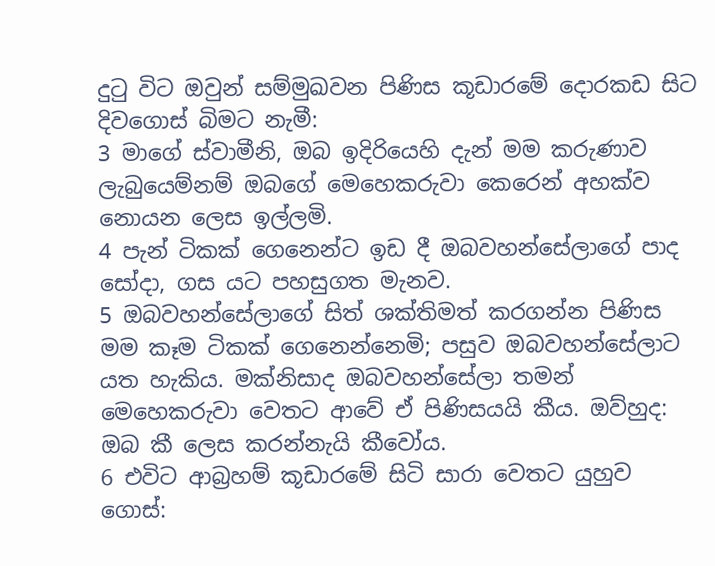දුටු විට ඔවුන් සම්මුඛවන පිණිස කූඩාරමේ දොරකඩ සිට දිවගොස් බිමට නැමී:
3 මාගේ ස්වාමීනි, ඔබ ඉදිරියෙහි දැන් මම කරුණාව ලැබුයෙම්නම් ඔබගේ මෙහෙකරුවා කෙරෙන් අහක්ව නොයන ලෙස ඉල්ලමි.
4 පැන් ටිකක් ගෙනෙන්ට ඉඩ දී ඔබවහන්සේලාගේ පාද සෝදා, ගස යට පහසුගත මැනව.
5 ඔබවහන්සේලාගේ සිත් ශක්තිමත් කරගන්න පිණිස මම කෑම ටිකක් ගෙනෙන්නෙමි; පසුව ඔබවහන්සේලාට යත හැකිය. මක්නිසාද ඔබවහන්සේලා තමන් මෙහෙකරුවා වෙතට ආවේ ඒ පිණිසයයි කීය. ඔව්හුද: ඔබ කී ලෙස කරන්නැයි කීවෝය.
6 එවිට ආබ්‍රහම් කූඩාරමේ සිටි සාරා වෙතට යුහුව ගොස්: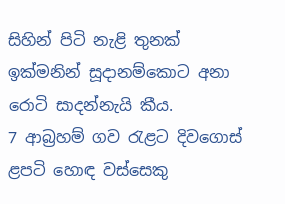සිහින් පිටි නැළි තුනක් ඉක්මනින් සූදානම්කොට අනා රොටි සාදන්නැයි කීය.
7 ආබ්‍රහම් ගව රැළට දිවගොස් ළපටි හොඳ වස්සෙකු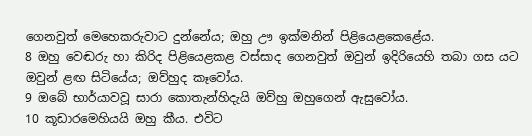ගෙනවුත් මෙහෙකරුවාට දුන්නේය; ඔහු ඌ ඉක්මනින් පිළියෙළකෙළේය.
8 ඔහු වෙඬරු හා කිරිද පිළියෙළකළ වස්සාද ගෙනවුත් ඔවුන් ඉදිරියෙහි තබා ගස යට ඔවුන් ළඟ සිටියේය; ඔව්හුද කෑවෝය.
9 ඔබේ භාර්යාවවූ සාරා කොතැන්හිදැයි ඔව්හු ඔහුගෙන් ඇසුවෝය.
10 කූඩාරමෙහියයි ඔහු කීය. එවිට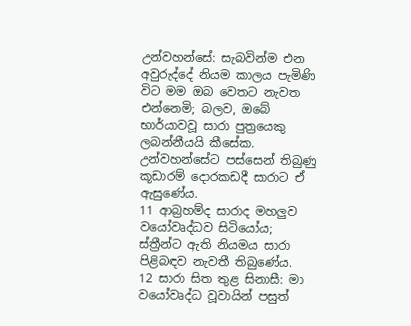උන්වහන්සේ: සැබවින්ම එන අවුරුද්දේ නියම කාලය පැමිණි විට මම ඔබ වෙතට නැවත එන්නෙමි; බලව, ඔබේ භාර්යාවවූ සාරා පුත්‍රයෙකු ලබන්නීයයි කීසේක. උන්වහන්සේට පස්සෙන් තිබුණු කූඩාරම් දොරකඩදී සාරාට ඒ ඇසුණේය.
11 ආබ්‍රහම්ද සාරාද මහලුව වයෝවෘද්ධව සිටියෝය; ස්ත්‍රීන්ට ඇති නියමය සාරා පිළිබඳව නැවතී තිබුණේය.
12 සාරා සිත තුළ සිනාසී: මා වයෝවෘද්ධ වූවායින් පසුත්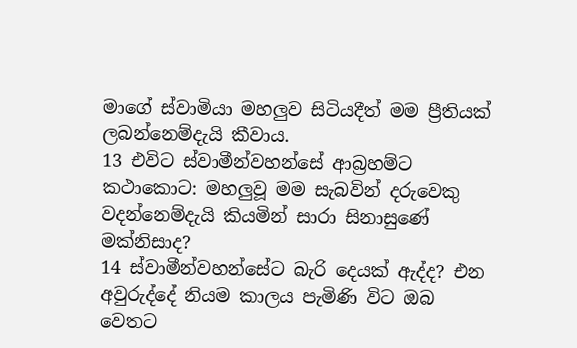මාගේ ස්වාමියා මහලුව සිටියදීත් මම ප්‍රීතියක් ලබන්නෙම්දැයි කීවාය.
13 එවිට ස්වාමීන්වහන්සේ ආබ්‍රහම්ට කථාකොට: මහලුවූ මම සැබවින් දරුවෙකු වදන්නෙම්දැයි කියමින් සාරා සිනාසුණේ මක්නිසාද?
14 ස්වාමීන්වහන්සේට බැරි දෙයක් ඇද්ද? එන අවුරුද්දේ නියම කාලය පැමිණි විට ඔබ වෙතට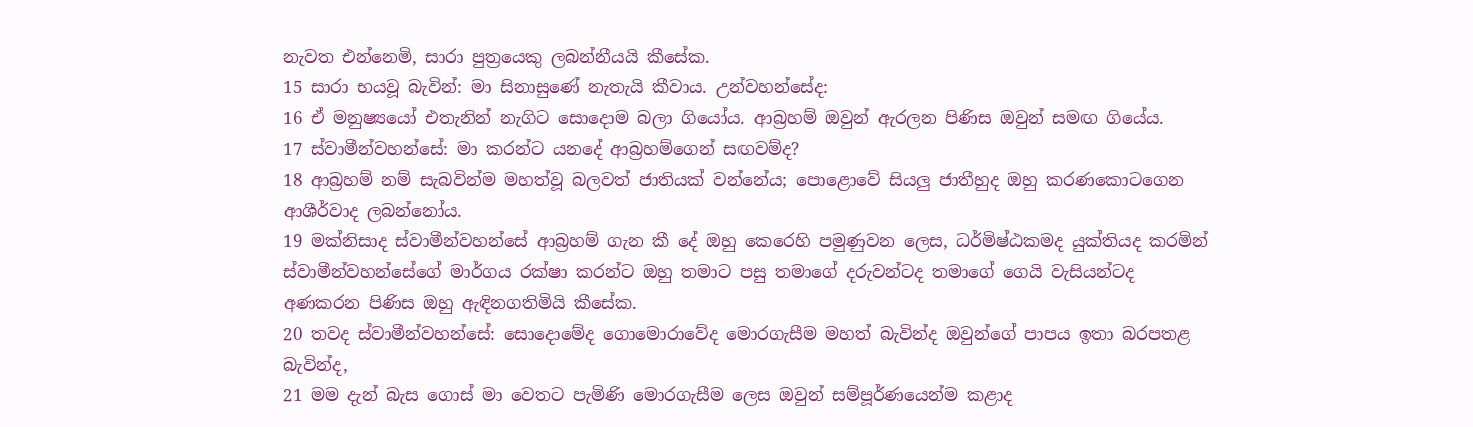නැවත එන්නෙමි, සාරා පුත්‍රයෙකු ලබන්නීයයි කීසේක.
15 සාරා භයවූ බැවින්: මා සිනාසුණේ නැතැයි කීවාය. උන්වහන්සේද:
16 ඒ මනුෂ්‍යයෝ එතැනින් නැගිට සොදොම බලා ගියෝය. ආබ්‍රහම් ඔවුන් ඇරලන පිණිස ඔවුන් සමඟ ගියේය.
17 ස්වාමීන්වහන්සේ: මා කරන්ට යනදේ ආබ්‍රහම්ගෙන් සඟවම්ද?
18 ආබ්‍රහම් නම් සැබවින්ම මහත්වූ බලවත් ජාතියක් වන්නේය; පොළොවේ සියලු ජාතීහුද ඔහු කරණකොටගෙන ආශීර්වාද ලබන්නෝය.
19 මක්නිසාද ස්වාමීන්වහන්සේ ආබ්‍රහම් ගැන කී දේ ඔහු කෙරෙහි පමුණුවන ලෙස, ධර්මිෂ්ඨකමද යුක්තියද කරමින් ස්වාමීන්වහන්සේගේ මාර්ගය රක්ෂා කරන්ට ඔහු තමාට පසු තමාගේ දරුවන්ටද තමාගේ ගෙයි වැසියන්ටද අණකරන පිණිස ඔහු ඇඳිනගතිමියි කීසේක.
20 තවද ස්වාමීන්වහන්සේ: සොදොමේද ගොමොරාවේද මොරගැසීම මහත් බැවින්ද ඔවුන්ගේ පාපය ඉතා බරපතළ බැවින්ද,
21 මම දැන් බැස ගොස් මා වෙතට පැමිණි මොරගැසීම ලෙස ඔවුන් සම්පූර්ණයෙන්ම කළාද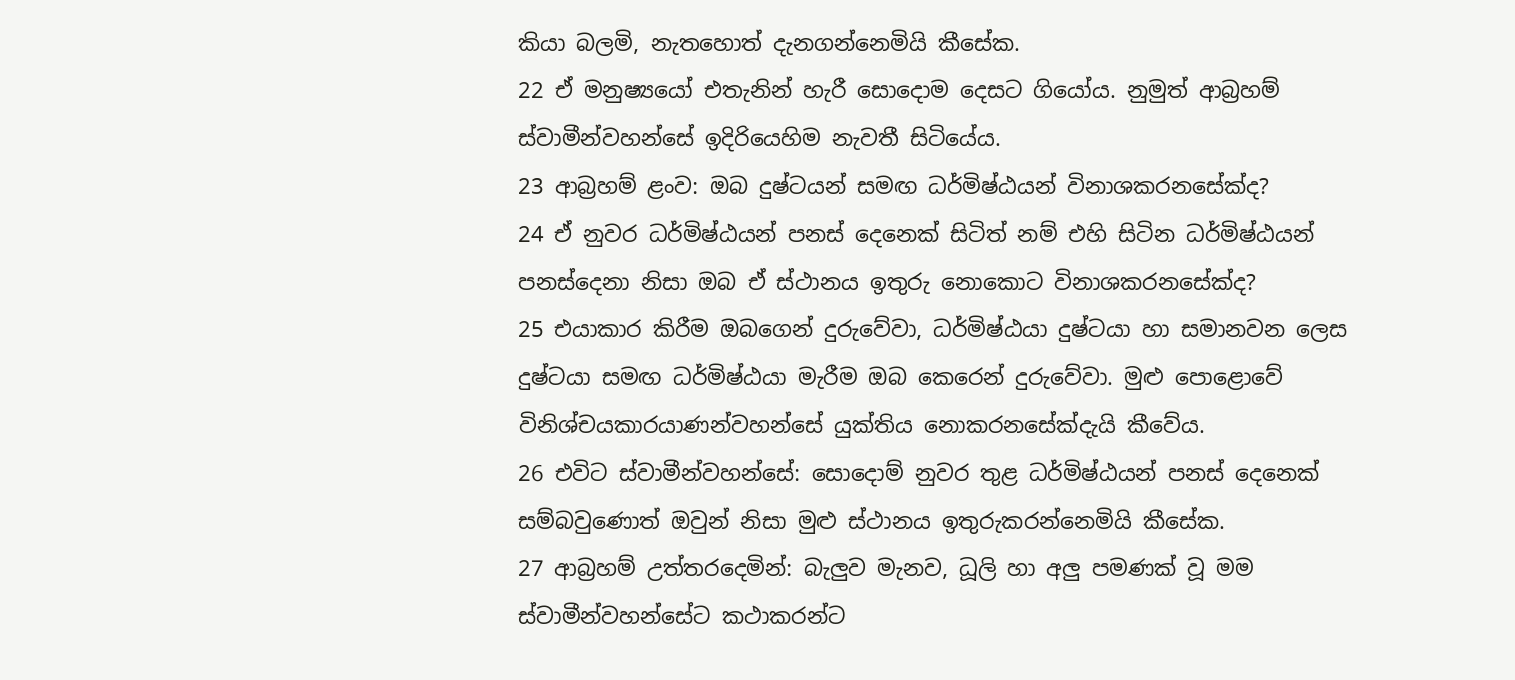කියා බලමි, නැතහොත් දැනගන්නෙමියි කීසේක.
22 ඒ මනුෂ්‍යයෝ එතැනින් හැරී සොදොම දෙසට ගියෝය. නුමුත් ආබ්‍රහම් ස්වාමීන්වහන්සේ ඉදිරියෙහිම නැවතී සිටියේය.
23 ආබ්‍රහම් ළංව: ඔබ දුෂ්ටයන් සමඟ ධර්මිෂ්ඨයන් විනාශකරනසේක්ද?
24 ඒ නුවර ධර්මිෂ්ඨයන් පනස් දෙනෙක් සිටිත් නම් එහි සිටින ධර්මිෂ්ඨයන් පනස්දෙනා නිසා ඔබ ඒ ස්ථානය ඉතුරු නොකොට විනාශකරනසේක්ද?
25 එයාකාර කිරීම ඔබගෙන් දුරුවේවා, ධර්මිෂ්ඨයා දුෂ්ටයා හා සමානවන ලෙස දුෂ්ටයා සමඟ ධර්මිෂ්ඨයා මැරීම ඔබ කෙරෙන් දුරුවේවා. මුළු පොළොවේ විනිශ්චයකාරයාණන්වහන්සේ යුක්තිය නොකරනසේක්දැයි කීවේය.
26 එවිට ස්වාමීන්වහන්සේ: සොදොම් නුවර තුළ ධර්මිෂ්ඨයන් පනස් දෙනෙක් සම්බවුණොත් ඔවුන් නිසා මුළු ස්ථානය ඉතුරුකරන්නෙමියි කීසේක.
27 ආබ්‍රහම් උත්තරදෙමින්: බැලුව මැනව, ධූලි හා අලු පමණක් වූ මම ස්වාමීන්වහන්සේට කථාකරන්ට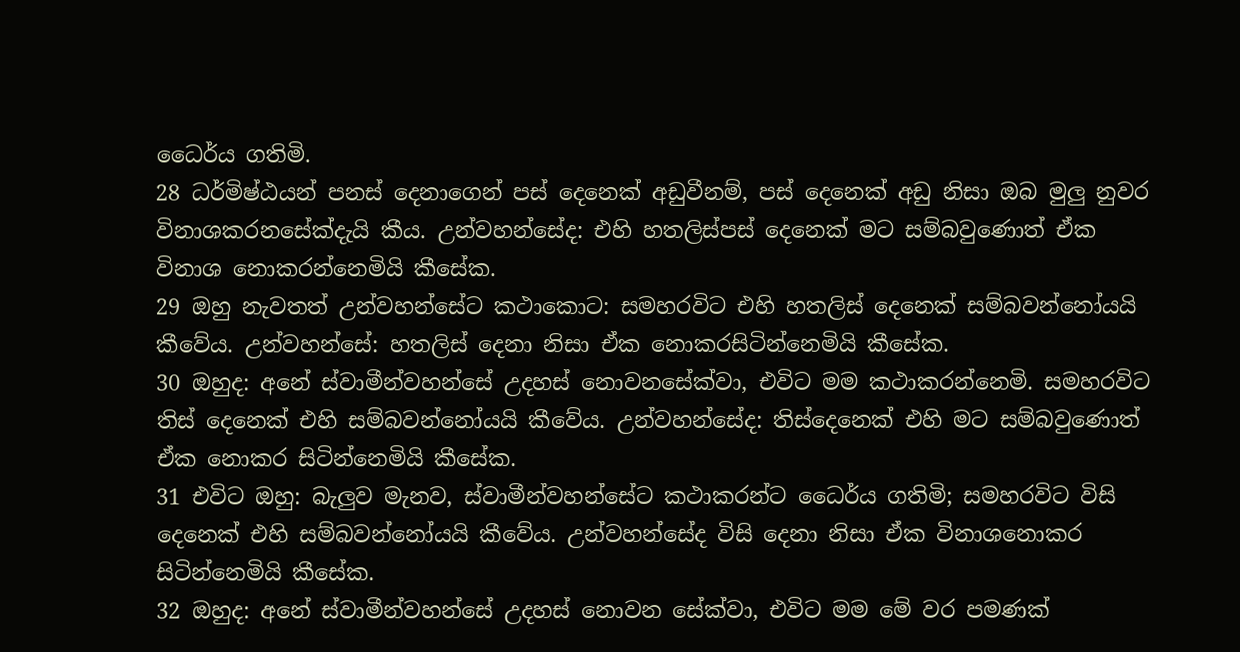ධෛර්ය ගතිමි.
28 ධර්මිෂ්ඨයන් පනස් දෙනාගෙන් පස් දෙනෙක් අඩුවීනම්, පස් දෙනෙක් අඩු නිසා ඔබ මුලු නුවර විනාශකරනසේක්දැයි කීය. උන්වහන්සේද: එහි හතලිස්පස් දෙනෙක් මට සම්බවුණොත් ඒක විනාශ නොකරන්නෙමියි කීසේක.
29 ඔහු නැවතත් උන්වහන්සේට කථාකොට: සමහරවිට එහි හතලිස් දෙනෙක් සම්බවන්නෝයයි කීවේය. උන්වහන්සේ: හතලිස් දෙනා නිසා ඒක නොකරසිටින්නෙමියි කීසේක.
30 ඔහුද: අනේ ස්වාමීන්වහන්සේ උදහස් නොවනසේක්වා, එවිට මම කථාකරන්නෙමි. සමහරවිට තිස් දෙනෙක් එහි සම්බවන්නෝයයි කීවේය. උන්වහන්සේද: තිස්දෙනෙක් එහි මට සම්බවුණොත් ඒක නොකර සිටින්නෙමියි කීසේක.
31 එවිට ඔහු: බැලුව මැනව, ස්වාමීන්වහන්සේට කථාකරන්ට ධෛර්ය ගතිමි; සමහරවිට විසි දෙනෙක් එහි සම්බවන්නෝයයි කීවේය. උන්වහන්සේද විසි දෙනා නිසා ඒක විනාශනොකර සිටින්නෙමියි කීසේක.
32 ඔහුද: අනේ ස්වාමීන්වහන්සේ උදහස් නොවන සේක්වා, එවිට මම මේ වර පමණක්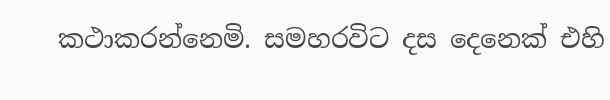කථාකරන්නෙමි. සමහරවිට දස දෙනෙක් එහි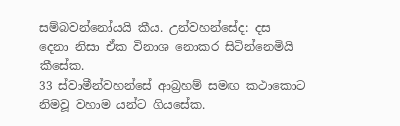සම්බවන්නෝයයි කීය. උන්වහන්සේද: දස දෙනා නිසා ඒක විනාශ නොකර සිටින්නෙමියි කීසේක.
33 ස්වාමීන්වහන්සේ ආබ්‍රහම් සමඟ කථාකොට නිමවූ වහාම යන්ට ගියසේක.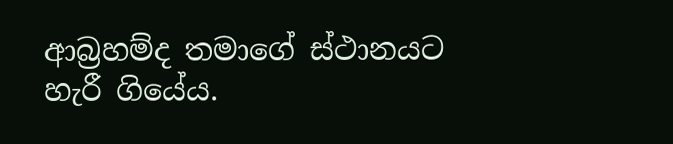ආබ්‍රහම්ද තමාගේ ස්ථානයට හැරී ගියේය.